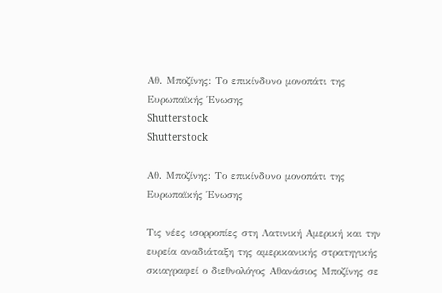Αθ. Μποζίνης: Το επικίνδυνο μονοπάτι της Ευρωπαϊκής Ένωσης
Shutterstock
Shutterstock

Αθ. Μποζίνης: Το επικίνδυνο μονοπάτι της Ευρωπαϊκής Ένωσης

Τις νέες ισορροπίες στη Λατινική Αμερική και την ευρεία αναδιάταξη της αμερικανικής στρατηγικής σκιαγραφεί ο διεθνολόγος Αθανάσιος Μποζίνης σε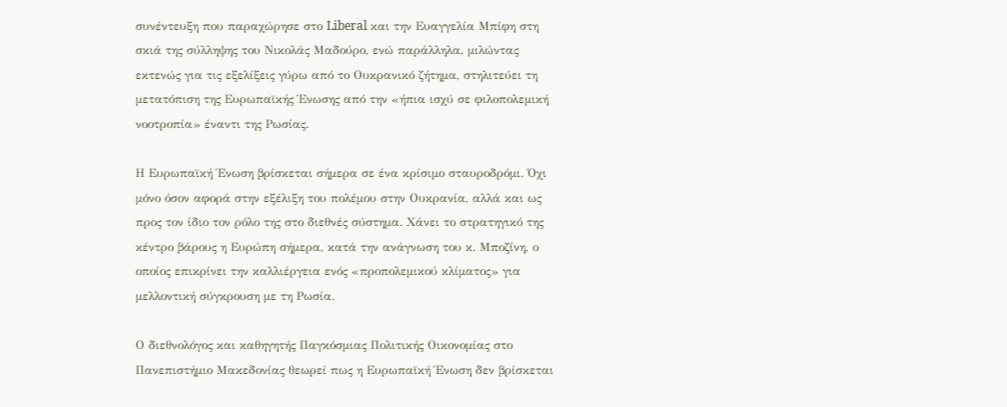συνέντευξη που παραχώρησε στο Liberal και την Ευαγγελία Μπίφη στη σκιά της σύλληψης του Νικολάς Μαδούρο, ενώ παράλληλα, μιλώντας εκτενώς για τις εξελίξεις γύρω από το Ουκρανικό ζήτημα, στηλιτεύει τη μετατόπιση της Ευρωπαϊκής Ένωσης από την «ήπια ισχύ σε φιλοπολεμική νοοτροπία» έναντι της Ρωσίας.

Η Ευρωπαϊκή Ένωση βρίσκεται σήμερα σε ένα κρίσιμο σταυροδρόμι. Όχι μόνο όσον αφορά στην εξέλιξη του πολέμου στην Ουκρανία, αλλά και ως προς τον ίδιο τον ρόλο της στο διεθνές σύστημα. Χάνει το στρατηγικό της κέντρο βάρους η Ευρώπη σήμερα, κατά την ανάγνωση του κ. Μποζίνη, ο οποίος επικρίνει την καλλιέργεια ενός «προπολεμικού κλίματος» για μελλοντική σύγκρουση με τη Ρωσία.

Ο διεθνολόγος και καθηγητής Παγκόσμιας Πολιτικής Οικονομίας στο Πανεπιστήμιο Μακεδονίας θεωρεί πως η Ευρωπαϊκή Ένωση δεν βρίσκεται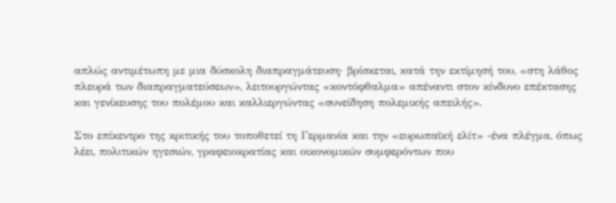απλώς αντιμέτωπη με μια δύσκολη διαπραγμάτευση· βρίσκεται, κατά την εκτίμησή του, «στη λάθος πλευρά των διαπραγματεύσεων», λειτουργώντας «κοντόφθαλμα» απέναντι στον κίνδυνο επέκτασης και γενίκευσης του πολέμου και καλλιεργώντας «συνείδηση πολεμικής απειλής».

Στο επίκεντρο της κριτικής του τοποθετεί τη Γερμανία και την «ευρωπαϊκή ελίτ» -ένα πλέγμα, όπως λέει, πολιτικών ηγεσιών, γραφειοκρατίας και οικονομικών συμφερόντων που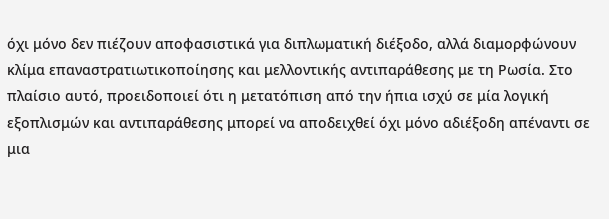όχι μόνο δεν πιέζουν αποφασιστικά για διπλωματική διέξοδο, αλλά διαμορφώνουν κλίμα επαναστρατιωτικοποίησης και μελλοντικής αντιπαράθεσης με τη Ρωσία. Στο πλαίσιο αυτό, προειδοποιεί ότι η μετατόπιση από την ήπια ισχύ σε μία λογική εξοπλισμών και αντιπαράθεσης μπορεί να αποδειχθεί όχι μόνο αδιέξοδη απέναντι σε μια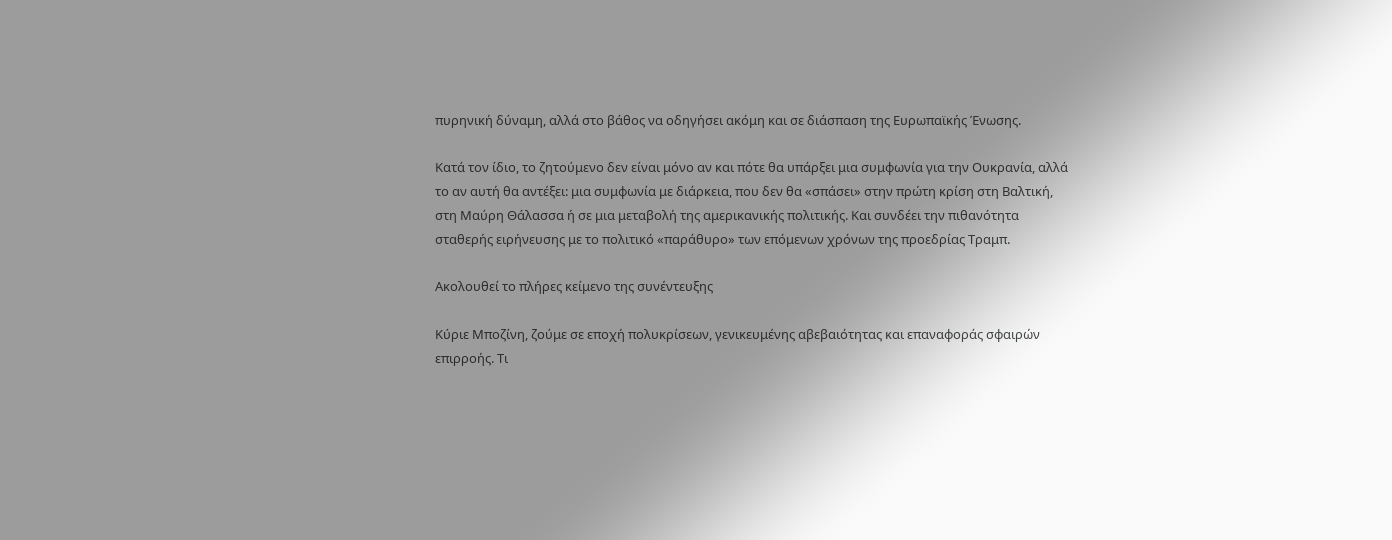πυρηνική δύναμη, αλλά στο βάθος να οδηγήσει ακόμη και σε διάσπαση της Ευρωπαϊκής Ένωσης.

Κατά τον ίδιο, το ζητούμενο δεν είναι μόνο αν και πότε θα υπάρξει μια συμφωνία για την Ουκρανία, αλλά το αν αυτή θα αντέξει: μια συμφωνία με διάρκεια, που δεν θα «σπάσει» στην πρώτη κρίση στη Βαλτική, στη Μαύρη Θάλασσα ή σε μια μεταβολή της αμερικανικής πολιτικής. Και συνδέει την πιθανότητα σταθερής ειρήνευσης με το πολιτικό «παράθυρο» των επόμενων χρόνων της προεδρίας Τραμπ.

Ακολουθεί το πλήρες κείμενο της συνέντευξης

Κύριε Μποζίνη, ζούμε σε εποχή πολυκρίσεων, γενικευμένης αβεβαιότητας και επαναφοράς σφαιρών επιρροής. Τι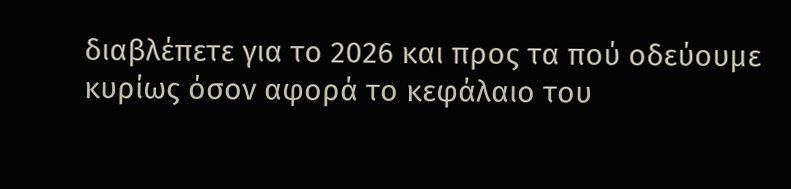διαβλέπετε για το 2026 και προς τα πού οδεύουμε κυρίως όσον αφορά το κεφάλαιο του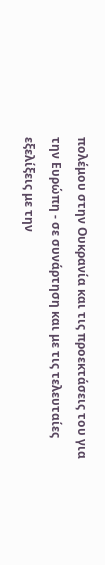πολέμου στην Ουκρανία και τις προεκτάσεις του για την Ευρώπη - σε συνάρτηση και με τις τελευταίες εξελίξεις με την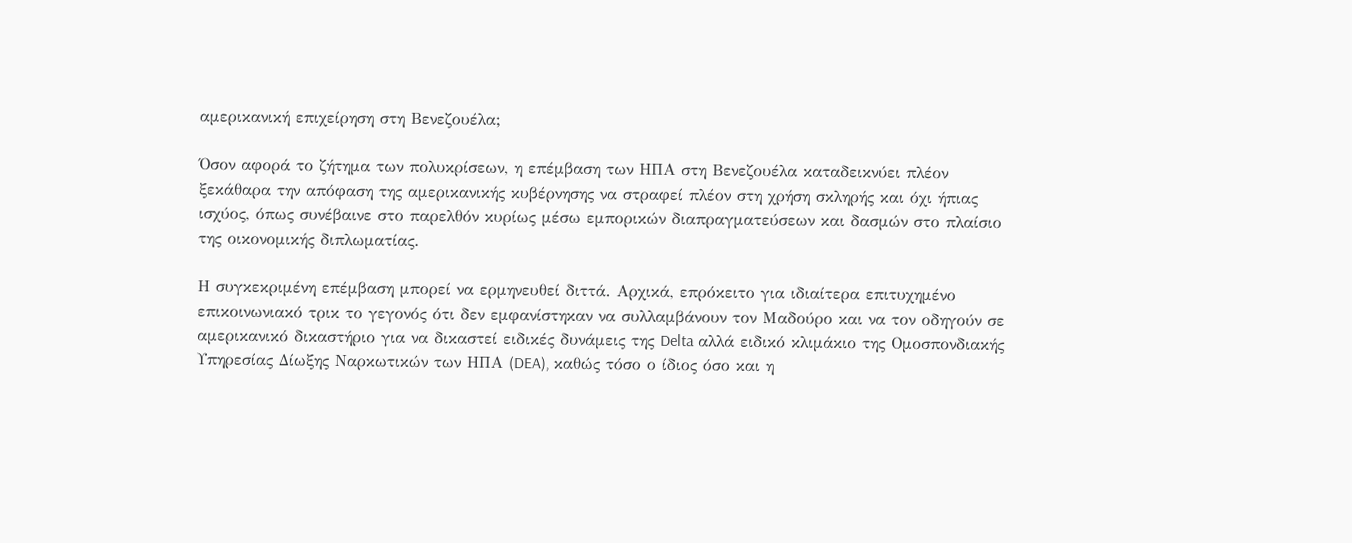αμερικανική επιχείρηση στη Βενεζουέλα;

Όσον αφορά το ζήτημα των πολυκρίσεων, η επέμβαση των ΗΠΑ στη Βενεζουέλα καταδεικνύει πλέον ξεκάθαρα την απόφαση της αμερικανικής κυβέρνησης να στραφεί πλέον στη χρήση σκληρής και όχι ήπιας ισχύος, όπως συνέβαινε στο παρελθόν κυρίως μέσω εμπορικών διαπραγματεύσεων και δασμών στο πλαίσιο της οικονομικής διπλωματίας.

Η συγκεκριμένη επέμβαση μπορεί να ερμηνευθεί διττά. Αρχικά, επρόκειτο για ιδιαίτερα επιτυχημένο επικοινωνιακό τρικ το γεγονός ότι δεν εμφανίστηκαν να συλλαμβάνουν τον Μαδούρο και να τον οδηγούν σε αμερικανικό δικαστήριο για να δικαστεί ειδικές δυνάμεις της Delta αλλά ειδικό κλιμάκιο της Ομοσπονδιακής Υπηρεσίας Δίωξης Ναρκωτικών των ΗΠΑ (DEA), καθώς τόσο ο ίδιος όσο και η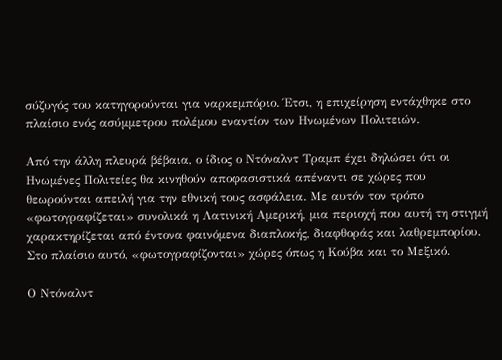σύζυγός του κατηγορούνται για ναρκεμπόριο. Έτσι, η επιχείρηση εντάχθηκε στο πλαίσιο ενός ασύμμετρου πολέμου εναντίον των Ηνωμένων Πολιτειών.

Από την άλλη πλευρά βέβαια, ο ίδιος ο Ντόναλντ Τραμπ έχει δηλώσει ότι οι Ηνωμένες Πολιτείες θα κινηθούν αποφασιστικά απέναντι σε χώρες που θεωρούνται απειλή για την εθνική τους ασφάλεια. Με αυτόν τον τρόπο «φωτογραφίζεται» συνολικά η Λατινική Αμερική, μια περιοχή που αυτή τη στιγμή χαρακτηρίζεται από έντονα φαινόμενα διαπλοκής, διαφθοράς και λαθρεμπορίου. Στο πλαίσιο αυτό, «φωτογραφίζονται» χώρες όπως η Κούβα και το Μεξικό.

Ο Ντόναλντ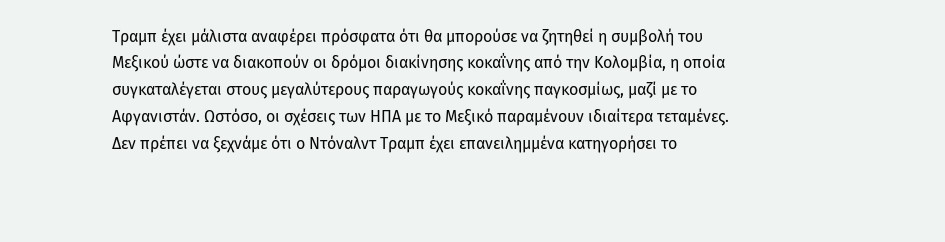Τραμπ έχει μάλιστα αναφέρει πρόσφατα ότι θα μπορούσε να ζητηθεί η συμβολή του Μεξικού ώστε να διακοπούν οι δρόμοι διακίνησης κοκαΐνης από την Κολομβία, η οποία συγκαταλέγεται στους μεγαλύτερους παραγωγούς κοκαΐνης παγκοσμίως, μαζί με το Αφγανιστάν. Ωστόσο, οι σχέσεις των ΗΠΑ με το Μεξικό παραμένουν ιδιαίτερα τεταμένες. Δεν πρέπει να ξεχνάμε ότι ο Ντόναλντ Τραμπ έχει επανειλημμένα κατηγορήσει το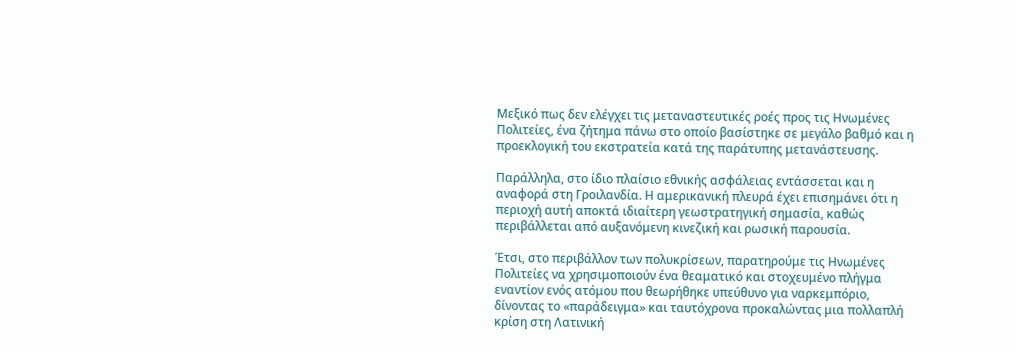Μεξικό πως δεν ελέγχει τις μεταναστευτικές ροές προς τις Ηνωμένες Πολιτείες, ένα ζήτημα πάνω στο οποίο βασίστηκε σε μεγάλο βαθμό και η προεκλογική του εκστρατεία κατά της παράτυπης μετανάστευσης.

Παράλληλα, στο ίδιο πλαίσιο εθνικής ασφάλειας εντάσσεται και η αναφορά στη Γροιλανδία. Η αμερικανική πλευρά έχει επισημάνει ότι η περιοχή αυτή αποκτά ιδιαίτερη γεωστρατηγική σημασία, καθώς περιβάλλεται από αυξανόμενη κινεζική και ρωσική παρουσία.

Έτσι, στο περιβάλλον των πολυκρίσεων, παρατηρούμε τις Ηνωμένες Πολιτείες να χρησιμοποιούν ένα θεαματικό και στοχευμένο πλήγμα εναντίον ενός ατόμου που θεωρήθηκε υπεύθυνο για ναρκεμπόριο, δίνοντας το «παράδειγμα» και ταυτόχρονα προκαλώντας μια πολλαπλή κρίση στη Λατινική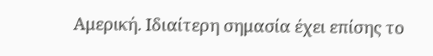Αμερική. Ιδιαίτερη σημασία έχει επίσης το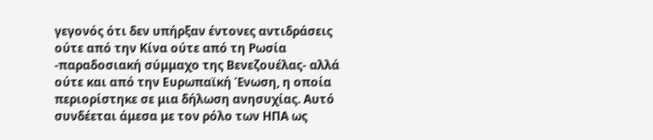γεγονός ότι δεν υπήρξαν έντονες αντιδράσεις ούτε από την Κίνα ούτε από τη Ρωσία -παραδοσιακή σύμμαχο της Βενεζουέλας- αλλά ούτε και από την Ευρωπαϊκή Ένωση, η οποία περιορίστηκε σε μια δήλωση ανησυχίας. Αυτό συνδέεται άμεσα με τον ρόλο των ΗΠΑ ως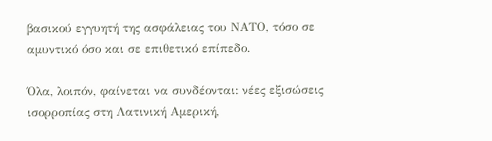βασικού εγγυητή της ασφάλειας του ΝΑΤΟ, τόσο σε αμυντικό όσο και σε επιθετικό επίπεδο.

Όλα, λοιπόν, φαίνεται να συνδέονται: νέες εξισώσεις ισορροπίας στη Λατινική Αμερική,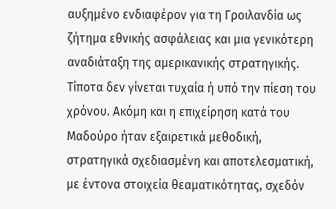αυξημένο ενδιαφέρον για τη Γροιλανδία ως ζήτημα εθνικής ασφάλειας και μια γενικότερη αναδιάταξη της αμερικανικής στρατηγικής. Τίποτα δεν γίνεται τυχαία ή υπό την πίεση του χρόνου. Ακόμη και η επιχείρηση κατά του Μαδούρο ήταν εξαιρετικά μεθοδική, στρατηγικά σχεδιασμένη και αποτελεσματική, με έντονα στοιχεία θεαματικότητας, σχεδόν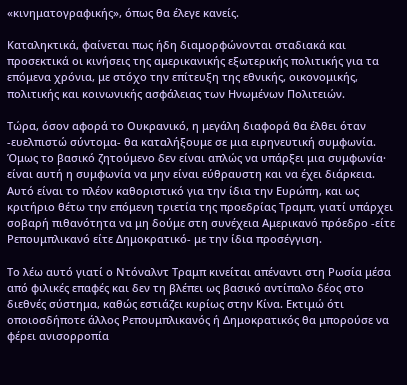«κινηματογραφικής», όπως θα έλεγε κανείς.

Καταληκτικά, φαίνεται πως ήδη διαμορφώνονται σταδιακά και προσεκτικά οι κινήσεις της αμερικανικής εξωτερικής πολιτικής για τα επόμενα χρόνια, με στόχο την επίτευξη της εθνικής, οικονομικής, πολιτικής και κοινωνικής ασφάλειας των Ηνωμένων Πολιτειών.

Τώρα, όσον αφορά το Ουκρανικό, η μεγάλη διαφορά θα έλθει όταν -ευελπιστώ σύντομα- θα καταλήξουμε σε μια ειρηνευτική συμφωνία. Όμως το βασικό ζητούμενο δεν είναι απλώς να υπάρξει μια συμφωνία· είναι αυτή η συμφωνία να μην είναι εύθραυστη και να έχει διάρκεια. Αυτό είναι το πλέον καθοριστικό για την ίδια την Ευρώπη, και ως κριτήριο θέτω την επόμενη τριετία της προεδρίας Τραμπ, γιατί υπάρχει σοβαρή πιθανότητα να μη δούμε στη συνέχεια Αμερικανό πρόεδρο -είτε Ρεπουμπλικανό είτε Δημοκρατικό- με την ίδια προσέγγιση.

Το λέω αυτό γιατί ο Ντόναλντ Τραμπ κινείται απέναντι στη Ρωσία μέσα από φιλικές επαφές και δεν τη βλέπει ως βασικό αντίπαλο δέος στο διεθνές σύστημα, καθώς εστιάζει κυρίως στην Κίνα. Εκτιμώ ότι οποιοσδήποτε άλλος Ρεπουμπλικανός ή Δημοκρατικός θα μπορούσε να φέρει ανισορροπία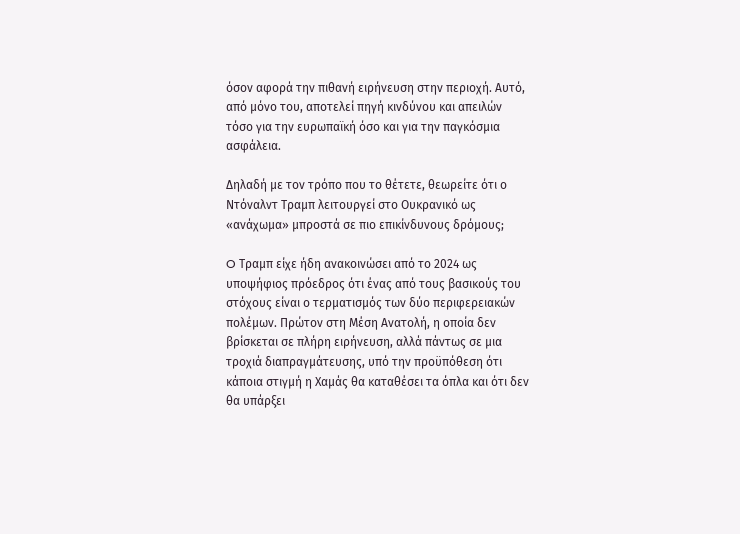όσον αφορά την πιθανή ειρήνευση στην περιοχή. Αυτό, από μόνο του, αποτελεί πηγή κινδύνου και απειλών τόσο για την ευρωπαϊκή όσο και για την παγκόσμια ασφάλεια.

Δηλαδή με τον τρόπο που το θέτετε, θεωρείτε ότι ο Ντόναλντ Τραμπ λειτουργεί στο Ουκρανικό ως «ανάχωμα» μπροστά σε πιο επικίνδυνους δρόμους;

O Τραμπ είχε ήδη ανακοινώσει από το 2024 ως υποψήφιος πρόεδρος ότι ένας από τους βασικούς του στόχους είναι ο τερματισμός των δύο περιφερειακών πολέμων. Πρώτον στη Μέση Ανατολή, η οποία δεν βρίσκεται σε πλήρη ειρήνευση, αλλά πάντως σε μια τροχιά διαπραγμάτευσης, υπό την προϋπόθεση ότι κάποια στιγμή η Χαμάς θα καταθέσει τα όπλα και ότι δεν θα υπάρξει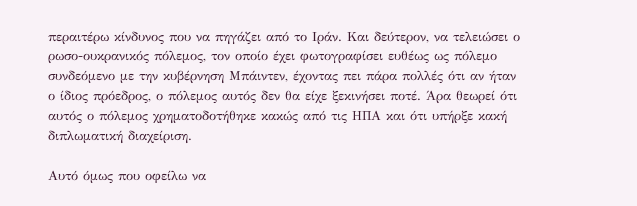περαιτέρω κίνδυνος που να πηγάζει από το Ιράν. Και δεύτερον, να τελειώσει ο ρωσο-ουκρανικός πόλεμος, τον οποίο έχει φωτογραφίσει ευθέως ως πόλεμο συνδεόμενο με την κυβέρνηση Μπάιντεν, έχοντας πει πάρα πολλές ότι αν ήταν ο ίδιος πρόεδρος, ο πόλεμος αυτός δεν θα είχε ξεκινήσει ποτέ. Άρα θεωρεί ότι αυτός ο πόλεμος χρηματοδοτήθηκε κακώς από τις ΗΠΑ και ότι υπήρξε κακή διπλωματική διαχείριση.

Αυτό όμως που οφείλω να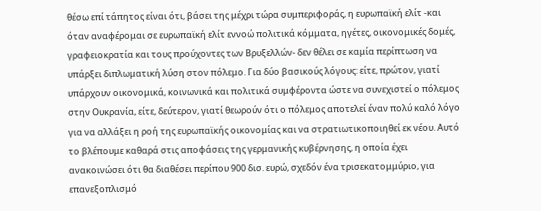θέσω επί τάπητος είναι ότι, βάσει της μέχρι τώρα συμπεριφοράς, η ευρωπαϊκή ελίτ -και όταν αναφέρομαι σε ευρωπαϊκή ελίτ εννοώ πολιτικά κόμματα, ηγέτες, οικονομικές δομές, γραφειοκρατία και τους προύχοντες των Βρυξελλών- δεν θέλει σε καμία περίπτωση να υπάρξει διπλωματική λύση στον πόλεμο. Για δύο βασικούς λόγους: είτε, πρώτον, γιατί υπάρχουν οικονομικά, κοινωνικά και πολιτικά συμφέροντα ώστε να συνεχιστεί ο πόλεμος στην Ουκρανία, είτε, δεύτερον, γιατί θεωρούν ότι ο πόλεμος αποτελεί έναν πολύ καλό λόγο για να αλλάξει η ροή της ευρωπαϊκής οικονομίας και να στρατιωτικοποιηθεί εκ νέου. Αυτό το βλέπουμε καθαρά στις αποφάσεις της γερμανικής κυβέρνησης, η οποία έχει ανακοινώσει ότι θα διαθέσει περίπου 900 δισ. ευρώ, σχεδόν ένα τρισεκατομμύριο, για επανεξοπλισμό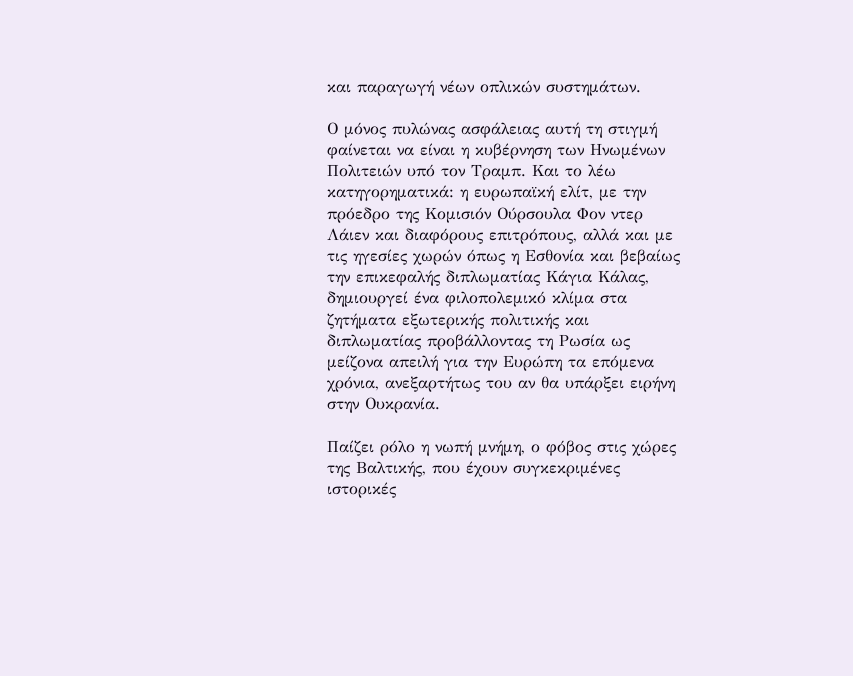και παραγωγή νέων οπλικών συστημάτων.

Ο μόνος πυλώνας ασφάλειας αυτή τη στιγμή φαίνεται να είναι η κυβέρνηση των Ηνωμένων Πολιτειών υπό τον Τραμπ. Και το λέω κατηγορηματικά: η ευρωπαϊκή ελίτ, με την πρόεδρο της Κομισιόν Ούρσουλα Φον ντερ Λάιεν και διαφόρους επιτρόπους, αλλά και με τις ηγεσίες χωρών όπως η Εσθονία και βεβαίως την επικεφαλής διπλωματίας Κάγια Κάλας, δημιουργεί ένα φιλοπολεμικό κλίμα στα ζητήματα εξωτερικής πολιτικής και διπλωματίας προβάλλοντας τη Ρωσία ως μείζονα απειλή για την Ευρώπη τα επόμενα χρόνια, ανεξαρτήτως του αν θα υπάρξει ειρήνη στην Ουκρανία.

Παίζει ρόλο η νωπή μνήμη, ο φόβος στις χώρες της Βαλτικής, που έχουν συγκεκριμένες ιστορικές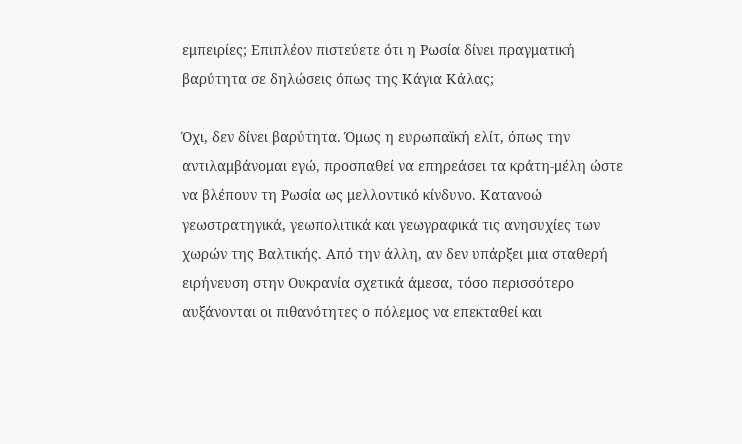εμπειρίες; Επιπλέον πιστεύετε ότι η Ρωσία δίνει πραγματική βαρύτητα σε δηλώσεις όπως της Κάγια Κάλας;

Όχι, δεν δίνει βαρύτητα. Όμως η ευρωπαϊκή ελίτ, όπως την αντιλαμβάνομαι εγώ, προσπαθεί να επηρεάσει τα κράτη-μέλη ώστε να βλέπουν τη Ρωσία ως μελλοντικό κίνδυνο. Κατανοώ γεωστρατηγικά, γεωπολιτικά και γεωγραφικά τις ανησυχίες των χωρών της Βαλτικής. Από την άλλη, αν δεν υπάρξει μια σταθερή ειρήνευση στην Ουκρανία σχετικά άμεσα, τόσο περισσότερο αυξάνονται οι πιθανότητες ο πόλεμος να επεκταθεί και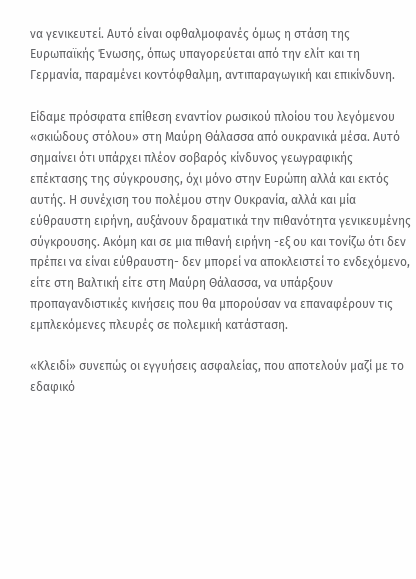να γενικευτεί. Αυτό είναι οφθαλμοφανές όμως η στάση της Ευρωπαϊκής Ένωσης, όπως υπαγορεύεται από την ελίτ και τη Γερμανία, παραμένει κοντόφθαλμη, αντιπαραγωγική και επικίνδυνη.

Είδαμε πρόσφατα επίθεση εναντίον ρωσικού πλοίου του λεγόμενου «σκιώδους στόλου» στη Μαύρη Θάλασσα από ουκρανικά μέσα. Αυτό σημαίνει ότι υπάρχει πλέον σοβαρός κίνδυνος γεωγραφικής επέκτασης της σύγκρουσης, όχι μόνο στην Ευρώπη αλλά και εκτός αυτής. Η συνέχιση του πολέμου στην Ουκρανία, αλλά και μία εύθραυστη ειρήνη, αυξάνουν δραματικά την πιθανότητα γενικευμένης σύγκρουσης. Ακόμη και σε μια πιθανή ειρήνη -εξ ου και τονίζω ότι δεν πρέπει να είναι εύθραυστη- δεν μπορεί να αποκλειστεί το ενδεχόμενο, είτε στη Βαλτική είτε στη Μαύρη Θάλασσα, να υπάρξουν προπαγανδιστικές κινήσεις που θα μπορούσαν να επαναφέρουν τις εμπλεκόμενες πλευρές σε πολεμική κατάσταση.

«Κλειδί» συνεπώς οι εγγυήσεις ασφαλείας, που αποτελούν μαζί με το εδαφικό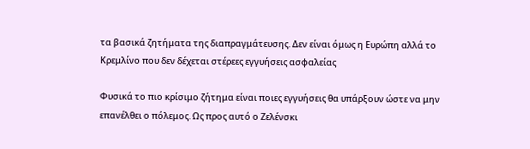τα βασικά ζητήματα της διαπραγμάτευσης. Δεν είναι όμως η Ευρώπη αλλά το Κρεμλίνο που δεν δέχεται στέρεες εγγυήσεις ασφαλείας

Φυσικά το πιο κρίσιμο ζήτημα είναι ποιες εγγυήσεις θα υπάρξουν ώστε να μην επανέλθει ο πόλεμος. Ως προς αυτό ο Ζελένσκι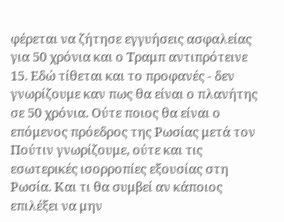φέρεται να ζήτησε εγγυήσεις ασφαλείας για 50 χρόνια και ο Τραμπ αντιπρότεινε 15. Εδώ τίθεται και το προφανές - δεν γνωρίζουμε καν πως θα είναι ο πλανήτης σε 50 χρόνια. Ούτε ποιος θα είναι ο επόμενος πρόεδρος της Ρωσίας μετά τον Πούτιν γνωρίζουμε, ούτε και τις εσωτερικές ισορροπίες εξουσίας στη Ρωσία. Και τι θα συμβεί αν κάποιος επιλέξει να μην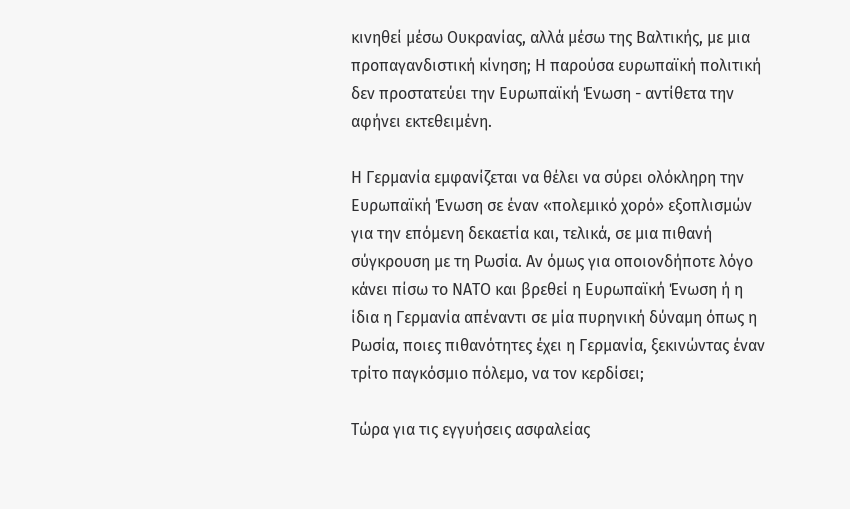κινηθεί μέσω Ουκρανίας, αλλά μέσω της Βαλτικής, με μια προπαγανδιστική κίνηση; Η παρούσα ευρωπαϊκή πολιτική δεν προστατεύει την Ευρωπαϊκή Ένωση - αντίθετα την αφήνει εκτεθειμένη.

Η Γερμανία εμφανίζεται να θέλει να σύρει ολόκληρη την Ευρωπαϊκή Ένωση σε έναν «πολεμικό χορό» εξοπλισμών για την επόμενη δεκαετία και, τελικά, σε μια πιθανή σύγκρουση με τη Ρωσία. Αν όμως για οποιονδήποτε λόγο κάνει πίσω το ΝΑΤΟ και βρεθεί η Ευρωπαϊκή Ένωση ή η ίδια η Γερμανία απέναντι σε μία πυρηνική δύναμη όπως η Ρωσία, ποιες πιθανότητες έχει η Γερμανία, ξεκινώντας έναν τρίτο παγκόσμιο πόλεμο, να τον κερδίσει;

Τώρα για τις εγγυήσεις ασφαλείας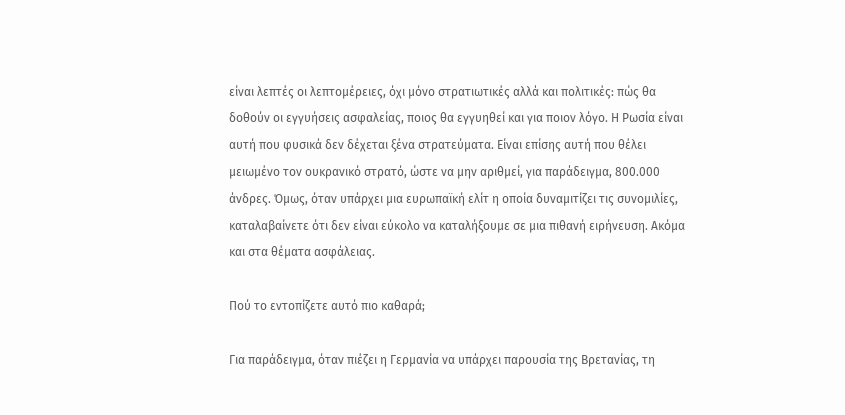είναι λεπτές οι λεπτομέρειες, όχι μόνο στρατιωτικές αλλά και πολιτικές: πώς θα δοθούν οι εγγυήσεις ασφαλείας, ποιος θα εγγυηθεί και για ποιον λόγο. Η Ρωσία είναι αυτή που φυσικά δεν δέχεται ξένα στρατεύματα. Είναι επίσης αυτή που θέλει μειωμένο τον ουκρανικό στρατό, ώστε να μην αριθμεί, για παράδειγμα, 800.000 άνδρες. Όμως, όταν υπάρχει μια ευρωπαϊκή ελίτ η οποία δυναμιτίζει τις συνομιλίες, καταλαβαίνετε ότι δεν είναι εύκολο να καταλήξουμε σε μια πιθανή ειρήνευση. Ακόμα και στα θέματα ασφάλειας.

Πού το εντοπίζετε αυτό πιο καθαρά;

Για παράδειγμα, όταν πιέζει η Γερμανία να υπάρχει παρουσία της Βρετανίας, τη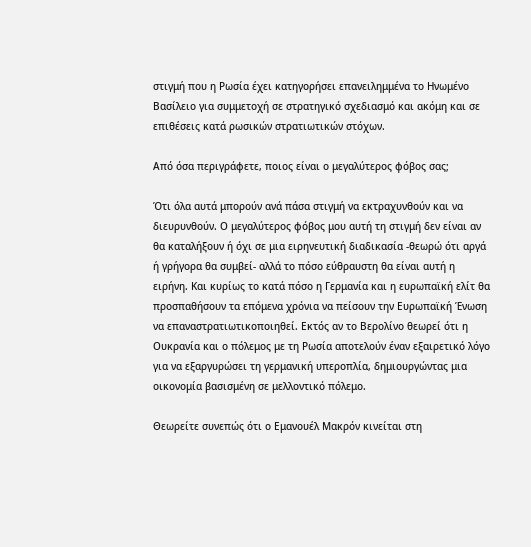στιγμή που η Ρωσία έχει κατηγορήσει επανειλημμένα το Ηνωμένο Βασίλειο για συμμετοχή σε στρατηγικό σχεδιασμό και ακόμη και σε επιθέσεις κατά ρωσικών στρατιωτικών στόχων.

Από όσα περιγράφετε, ποιος είναι ο μεγαλύτερος φόβος σας;

Ότι όλα αυτά μπορούν ανά πάσα στιγμή να εκτραχυνθούν και να διευρυνθούν. Ο μεγαλύτερος φόβος μου αυτή τη στιγμή δεν είναι αν θα καταλήξουν ή όχι σε μια ειρηνευτική διαδικασία -θεωρώ ότι αργά ή γρήγορα θα συμβεί- αλλά το πόσο εύθραυστη θα είναι αυτή η ειρήνη. Και κυρίως το κατά πόσο η Γερμανία και η ευρωπαϊκή ελίτ θα προσπαθήσουν τα επόμενα χρόνια να πείσουν την Ευρωπαϊκή Ένωση να επαναστρατιωτικοποιηθεί. Εκτός αν το Βερολίνο θεωρεί ότι η Ουκρανία και ο πόλεμος με τη Ρωσία αποτελούν έναν εξαιρετικό λόγο για να εξαργυρώσει τη γερμανική υπεροπλία, δημιουργώντας μια οικονομία βασισμένη σε μελλοντικό πόλεμο.

Θεωρείτε συνεπώς ότι ο Εμανουέλ Μακρόν κινείται στη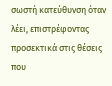σωστή κατεύθυνση όταν λέει, επιστρέφοντας προσεκτικά στις θέσεις που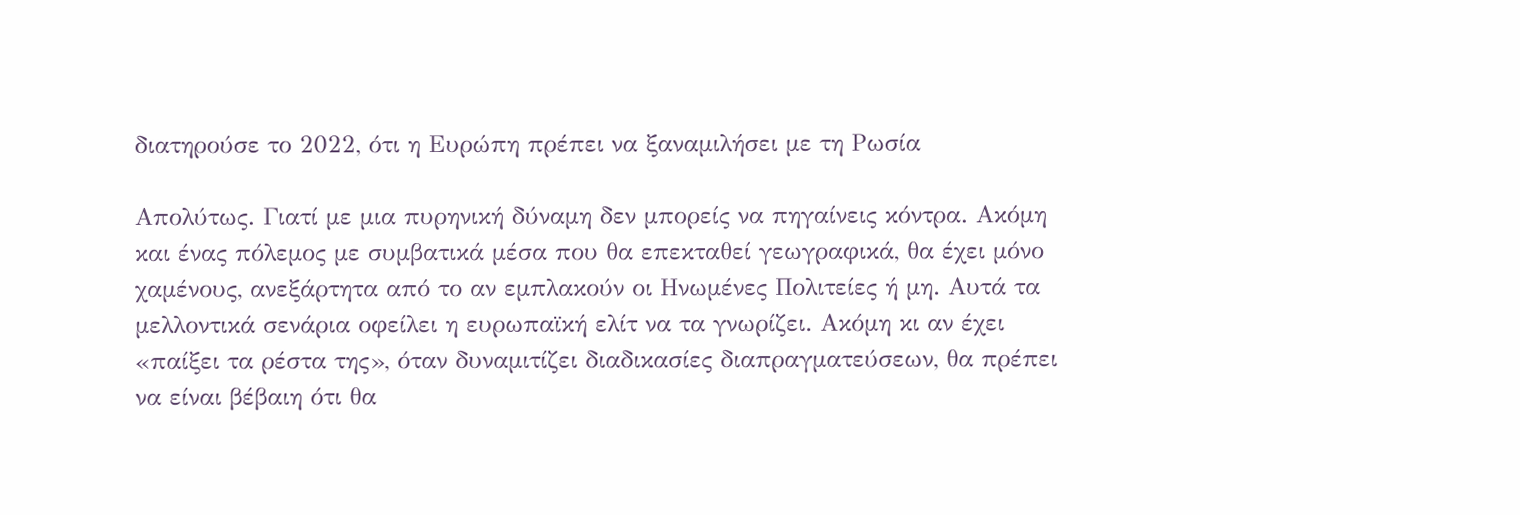διατηρούσε το 2022, ότι η Ευρώπη πρέπει να ξαναμιλήσει με τη Ρωσία

Απολύτως. Γιατί με μια πυρηνική δύναμη δεν μπορείς να πηγαίνεις κόντρα. Ακόμη και ένας πόλεμος με συμβατικά μέσα που θα επεκταθεί γεωγραφικά, θα έχει μόνο χαμένους, ανεξάρτητα από το αν εμπλακούν οι Ηνωμένες Πολιτείες ή μη. Αυτά τα μελλοντικά σενάρια οφείλει η ευρωπαϊκή ελίτ να τα γνωρίζει. Ακόμη κι αν έχει «παίξει τα ρέστα της», όταν δυναμιτίζει διαδικασίες διαπραγματεύσεων, θα πρέπει να είναι βέβαιη ότι θα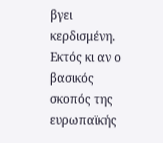βγει κερδισμένη. Εκτός κι αν ο βασικός σκοπός της ευρωπαϊκής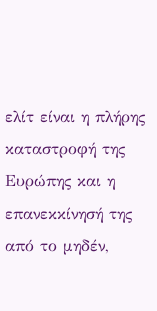ελίτ είναι η πλήρης καταστροφή της Ευρώπης και η επανεκκίνησή της από το μηδέν,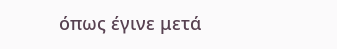όπως έγινε μετά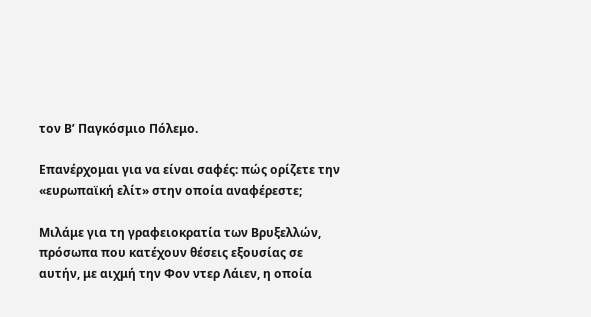τον Β’ Παγκόσμιο Πόλεμο.

Επανέρχομαι για να είναι σαφές: πώς ορίζετε την «ευρωπαϊκή ελίτ» στην οποία αναφέρεστε;

Μιλάμε για τη γραφειοκρατία των Βρυξελλών, πρόσωπα που κατέχουν θέσεις εξουσίας σε αυτήν, με αιχμή την Φον ντερ Λάιεν, η οποία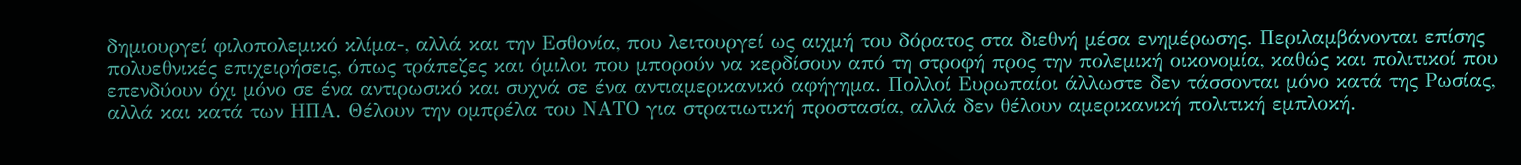δημιουργεί φιλοπολεμικό κλίμα-, αλλά και την Εσθονία, που λειτουργεί ως αιχμή του δόρατος στα διεθνή μέσα ενημέρωσης. Περιλαμβάνονται επίσης πολυεθνικές επιχειρήσεις, όπως τράπεζες και όμιλοι που μπορούν να κερδίσουν από τη στροφή προς την πολεμική οικονομία, καθώς και πολιτικοί που επενδύουν όχι μόνο σε ένα αντιρωσικό και συχνά σε ένα αντιαμερικανικό αφήγημα. Πολλοί Ευρωπαίοι άλλωστε δεν τάσσονται μόνο κατά της Ρωσίας, αλλά και κατά των ΗΠΑ. Θέλουν την ομπρέλα του ΝΑΤΟ για στρατιωτική προστασία, αλλά δεν θέλουν αμερικανική πολιτική εμπλοκή.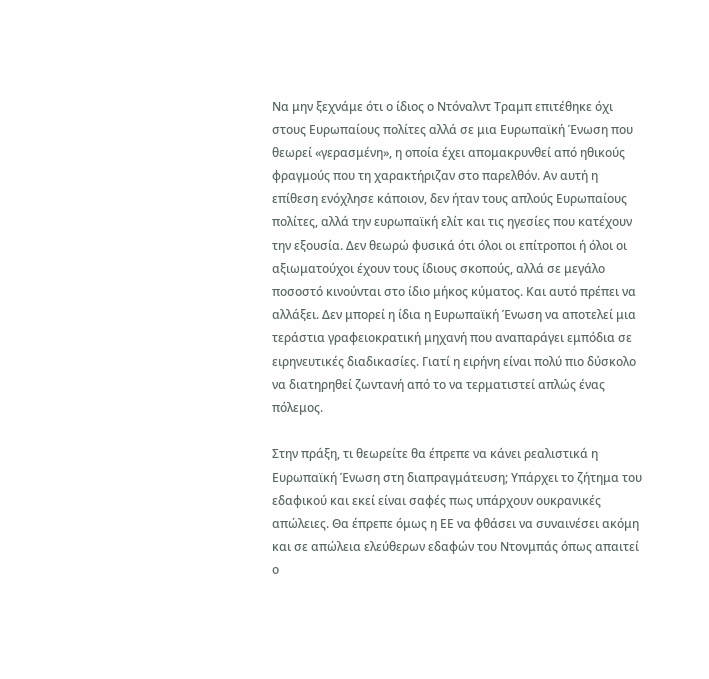Να μην ξεχνάμε ότι ο ίδιος ο Ντόναλντ Τραμπ επιτέθηκε όχι στους Ευρωπαίους πολίτες αλλά σε μια Ευρωπαϊκή Ένωση που θεωρεί «γερασμένη», η οποία έχει απομακρυνθεί από ηθικούς φραγμούς που τη χαρακτήριζαν στο παρελθόν. Αν αυτή η επίθεση ενόχλησε κάποιον, δεν ήταν τους απλούς Ευρωπαίους πολίτες, αλλά την ευρωπαϊκή ελίτ και τις ηγεσίες που κατέχουν την εξουσία. Δεν θεωρώ φυσικά ότι όλοι οι επίτροποι ή όλοι οι αξιωματούχοι έχουν τους ίδιους σκοπούς, αλλά σε μεγάλο ποσοστό κινούνται στο ίδιο μήκος κύματος. Και αυτό πρέπει να αλλάξει. Δεν μπορεί η ίδια η Ευρωπαϊκή Ένωση να αποτελεί μια τεράστια γραφειοκρατική μηχανή που αναπαράγει εμπόδια σε ειρηνευτικές διαδικασίες. Γιατί η ειρήνη είναι πολύ πιο δύσκολο να διατηρηθεί ζωντανή από το να τερματιστεί απλώς ένας πόλεμος.

Στην πράξη, τι θεωρείτε θα έπρεπε να κάνει ρεαλιστικά η Ευρωπαϊκή Ένωση στη διαπραγμάτευση; Υπάρχει το ζήτημα του εδαφικού και εκεί είναι σαφές πως υπάρχουν ουκρανικές απώλειες. Θα έπρεπε όμως η ΕΕ να φθάσει να συναινέσει ακόμη και σε απώλεια ελεύθερων εδαφών του Ντονμπάς όπως απαιτεί ο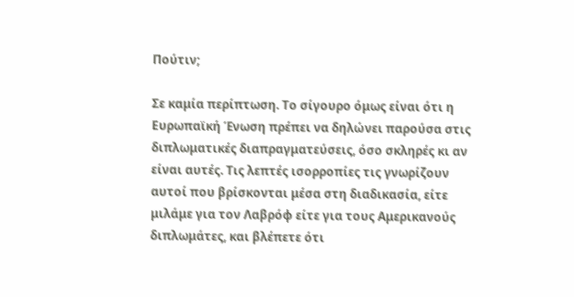Πούτιν;

Σε καμία περίπτωση. Το σίγουρο όμως είναι ότι η Ευρωπαϊκή Ένωση πρέπει να δηλώνει παρούσα στις διπλωματικές διαπραγματεύσεις, όσο σκληρές κι αν είναι αυτές. Τις λεπτές ισορροπίες τις γνωρίζουν αυτοί που βρίσκονται μέσα στη διαδικασία, είτε μιλάμε για τον Λαβρόφ είτε για τους Αμερικανούς διπλωμάτες, και βλέπετε ότι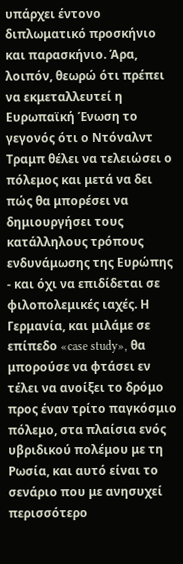υπάρχει έντονο διπλωματικό προσκήνιο και παρασκήνιο. Άρα, λοιπόν, θεωρώ ότι πρέπει να εκμεταλλευτεί η Ευρωπαϊκή Ένωση το γεγονός ότι ο Ντόναλντ Τραμπ θέλει να τελειώσει ο πόλεμος και μετά να δει πώς θα μπορέσει να δημιουργήσει τους κατάλληλους τρόπους ενδυνάμωσης της Ευρώπης - και όχι να επιδίδεται σε φιλοπολεμικές ιαχές. Η Γερμανία, και μιλάμε σε επίπεδο «case study», θα μπορούσε να φτάσει εν τέλει να ανοίξει το δρόμο προς έναν τρίτο παγκόσμιο πόλεμο, στα πλαίσια ενός υβριδικού πολέμου με τη Ρωσία, και αυτό είναι το σενάριο που με ανησυχεί περισσότερο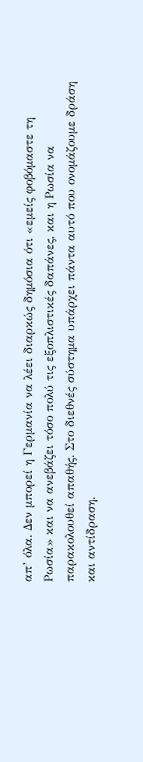απ’ όλα. Δεν μπορεί η Γερμανία να λέει διαρκώς δημόσια ότι «εμείς φοβόμαστε τη Ρωσία» και να ανεβάζει τόσο πολύ τις εξοπλιστικές δαπάνες, και η Ρωσία να παρακολουθεί απαθής. Στο διεθνές σύστημα υπάρχει πάντα αυτό που ονομάζουμε δράση και αντίδραση.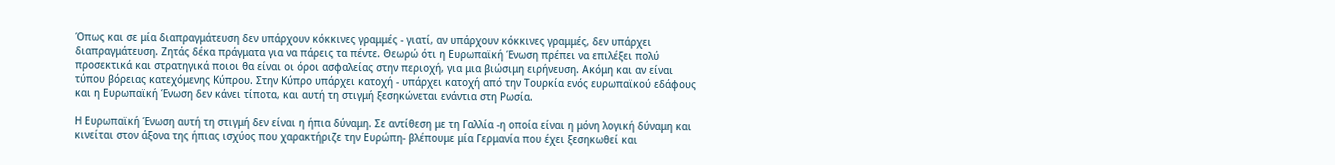Όπως και σε μία διαπραγμάτευση δεν υπάρχουν κόκκινες γραμμές - γιατί, αν υπάρχουν κόκκινες γραμμές, δεν υπάρχει διαπραγμάτευση. Ζητάς δέκα πράγματα για να πάρεις τα πέντε. Θεωρώ ότι η Ευρωπαϊκή Ένωση πρέπει να επιλέξει πολύ προσεκτικά και στρατηγικά ποιοι θα είναι οι όροι ασφαλείας στην περιοχή, για μια βιώσιμη ειρήνευση. Ακόμη και αν είναι τύπου βόρειας κατεχόμενης Κύπρου. Στην Κύπρο υπάρχει κατοχή - υπάρχει κατοχή από την Τουρκία ενός ευρωπαϊκού εδάφους και η Ευρωπαϊκή Ένωση δεν κάνει τίποτα, και αυτή τη στιγμή ξεσηκώνεται ενάντια στη Ρωσία.

Η Ευρωπαϊκή Ένωση αυτή τη στιγμή δεν είναι η ήπια δύναμη. Σε αντίθεση με τη Γαλλία -η οποία είναι η μόνη λογική δύναμη και κινείται στον άξονα της ήπιας ισχύος που χαρακτήριζε την Ευρώπη- βλέπουμε μία Γερμανία που έχει ξεσηκωθεί και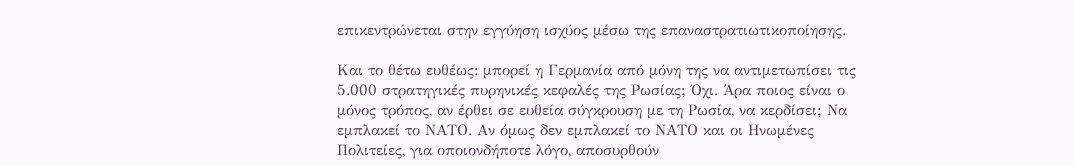επικεντρώνεται στην εγγύηση ισχύος μέσω της επαναστρατιωτικοποίησης.

Και το θέτω ευθέως: μπορεί η Γερμανία από μόνη της να αντιμετωπίσει τις 5.000 στρατηγικές πυρηνικές κεφαλές της Ρωσίας; Όχι. Άρα ποιος είναι ο μόνος τρόπος, αν έρθει σε ευθεία σύγκρουση με τη Ρωσία, να κερδίσει; Να εμπλακεί το ΝΑΤΟ. Αν όμως δεν εμπλακεί το ΝΑΤΟ και οι Ηνωμένες Πολιτείες, για οποιονδήποτε λόγο, αποσυρθούν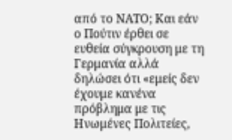από το ΝΑΤΟ; Και εάν ο Πούτιν έρθει σε ευθεία σύγκρουση με τη Γερμανία αλλά δηλώσει ότι «εμείς δεν έχουμε κανένα πρόβλημα με τις Ηνωμένες Πολιτείες,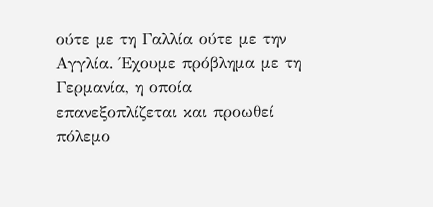ούτε με τη Γαλλία ούτε με την Αγγλία. Έχουμε πρόβλημα με τη Γερμανία, η οποία επανεξοπλίζεται και προωθεί πόλεμο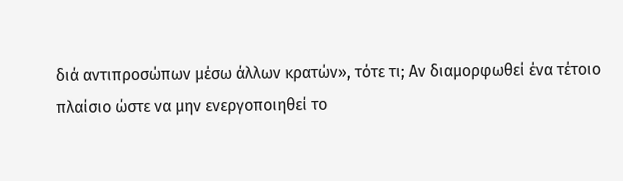διά αντιπροσώπων μέσω άλλων κρατών», τότε τι; Αν διαμορφωθεί ένα τέτοιο πλαίσιο ώστε να μην ενεργοποιηθεί το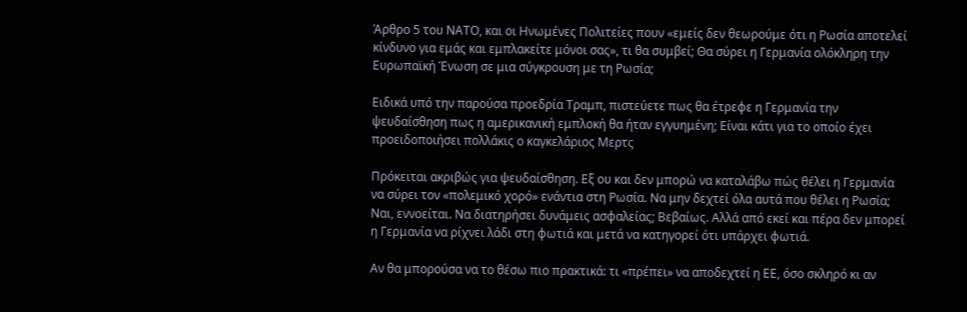Άρθρο 5 του ΝΑΤΟ, και οι Ηνωμένες Πολιτείες πουν «εμείς δεν θεωρούμε ότι η Ρωσία αποτελεί κίνδυνο για εμάς και εμπλακείτε μόνοι σας», τι θα συμβεί; Θα σύρει η Γερμανία ολόκληρη την Ευρωπαϊκή Ένωση σε μια σύγκρουση με τη Ρωσία;

Ειδικά υπό την παρούσα προεδρία Τραμπ, πιστεύετε πως θα έτρεφε η Γερμανία την ψευδαίσθηση πως η αμερικανική εμπλοκή θα ήταν εγγυημένη; Είναι κάτι για το οποίο έχει προειδοποιήσει πολλάκις ο καγκελάριος Μερτς

Πρόκειται ακριβώς για ψευδαίσθηση. Εξ ου και δεν μπορώ να καταλάβω πώς θέλει η Γερμανία να σύρει τον «πολεμικό χορό» ενάντια στη Ρωσία. Να μην δεχτεί όλα αυτά που θέλει η Ρωσία; Ναι, εννοείται. Να διατηρήσει δυνάμεις ασφαλείας; Βεβαίως. Αλλά από εκεί και πέρα δεν μπορεί η Γερμανία να ρίχνει λάδι στη φωτιά και μετά να κατηγορεί ότι υπάρχει φωτιά.

Αν θα μπορούσα να το θέσω πιο πρακτικά: τι «πρέπει» να αποδεχτεί η ΕΕ, όσο σκληρό κι αν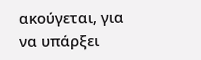ακούγεται, για να υπάρξει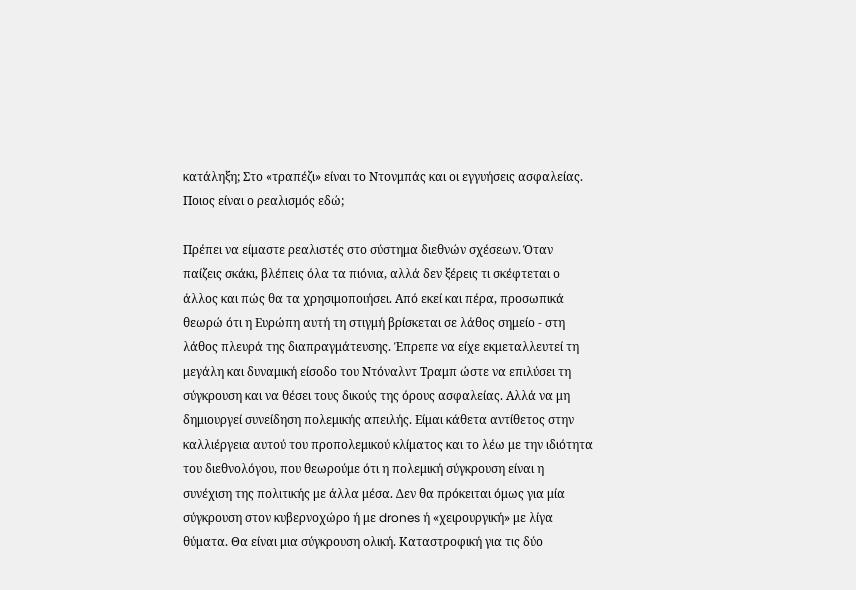κατάληξη; Στο «τραπέζι» είναι το Ντονμπάς και οι εγγυήσεις ασφαλείας. Ποιος είναι ο ρεαλισμός εδώ;

Πρέπει να είμαστε ρεαλιστές στο σύστημα διεθνών σχέσεων. Όταν παίζεις σκάκι, βλέπεις όλα τα πιόνια, αλλά δεν ξέρεις τι σκέφτεται ο άλλος και πώς θα τα χρησιμοποιήσει. Από εκεί και πέρα, προσωπικά θεωρώ ότι η Ευρώπη αυτή τη στιγμή βρίσκεται σε λάθος σημείο - στη λάθος πλευρά της διαπραγμάτευσης. Έπρεπε να είχε εκμεταλλευτεί τη μεγάλη και δυναμική είσοδο του Ντόναλντ Τραμπ ώστε να επιλύσει τη σύγκρουση και να θέσει τους δικούς της όρους ασφαλείας. Αλλά να μη δημιουργεί συνείδηση πολεμικής απειλής. Είμαι κάθετα αντίθετος στην καλλιέργεια αυτού του προπολεμικού κλίματος και το λέω με την ιδιότητα του διεθνολόγου, που θεωρούμε ότι η πολεμική σύγκρουση είναι η συνέχιση της πολιτικής με άλλα μέσα. Δεν θα πρόκειται όμως για μία σύγκρουση στον κυβερνοχώρο ή με drones ή «χειρουργική» με λίγα θύματα. Θα είναι μια σύγκρουση ολική. Καταστροφική για τις δύο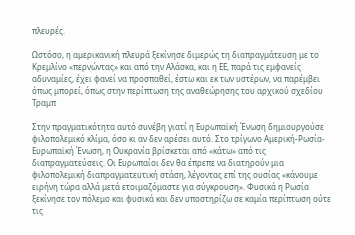πλευρές.

Ωστόσο, η αμερικανική πλευρά ξεκίνησε διμερώς τη διαπραγμάτευση με το Κρεμλίνο «περνώντας» και από την Αλάσκα, και η ΕΕ, παρά τις εμφανείς αδυναμίες, έχει φανεί να προσπαθεί, έστω και εκ των υστέρων, να παρέμβει όπως μπορεί, όπως στην περίπτωση της αναθεώρησης του αρχικού σχεδίου Τραμπ

Στην πραγματικότητα αυτό συνέβη γιατί η Ευρωπαϊκή Ένωση δημιουργούσε φιλοπολεμικό κλίμα, όσο κι αν δεν αρέσει αυτό. Στο τρίγωνο Αμερική-Ρωσία-Ευρωπαϊκή Ένωση, η Ουκρανία βρίσκεται από «κάτω» από τις διαπραγματεύσεις. Οι Ευρωπαίοι δεν θα έπρεπε να διατηρούν μια φιλοπολεμική διαπραγματευτική στάση, λέγοντας επί της ουσίας «κάνουμε ειρήνη τώρα αλλά μετά ετοιμαζόμαστε για σύγκρουση». Φυσικά η Ρωσία ξεκίνησε τον πόλεμο και φυσικά και δεν υποστηρίζω σε καμία περίπτωση ούτε τις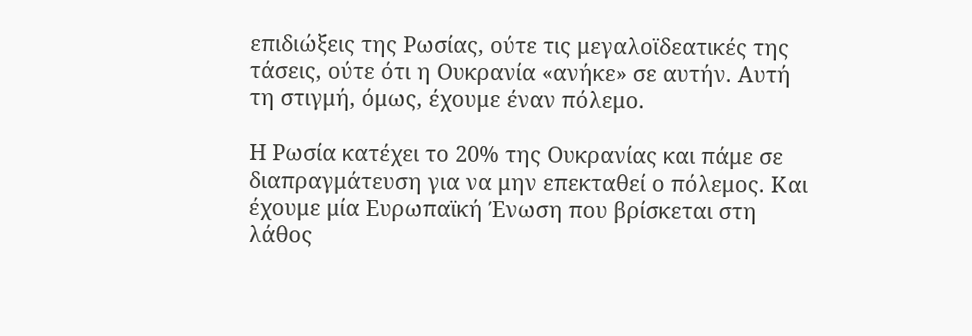επιδιώξεις της Ρωσίας, ούτε τις μεγαλοϊδεατικές της τάσεις, ούτε ότι η Ουκρανία «ανήκε» σε αυτήν. Αυτή τη στιγμή, όμως, έχουμε έναν πόλεμο.

Η Ρωσία κατέχει το 20% της Ουκρανίας και πάμε σε διαπραγμάτευση για να μην επεκταθεί ο πόλεμος. Και έχουμε μία Ευρωπαϊκή Ένωση που βρίσκεται στη λάθος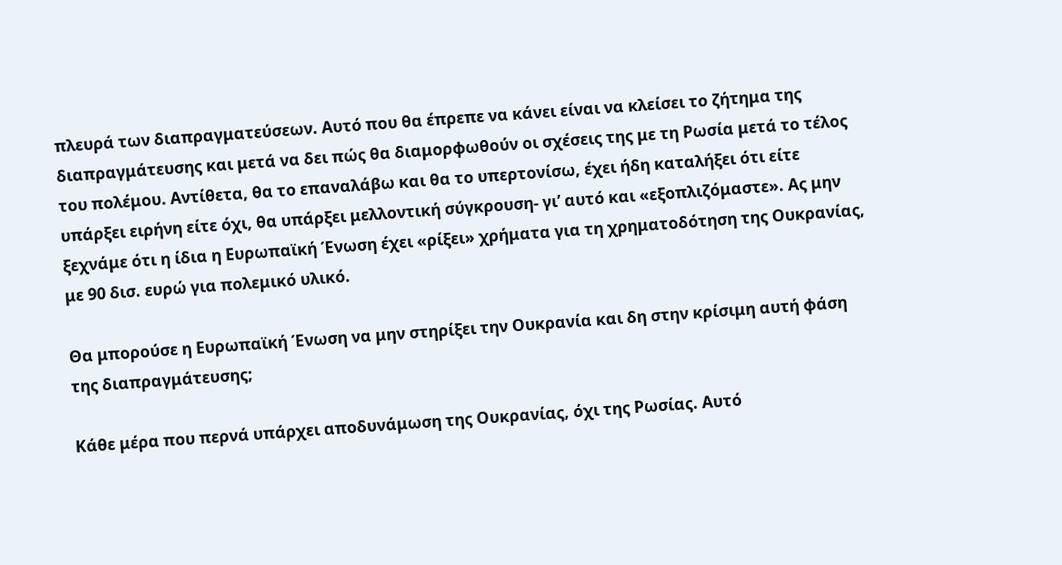πλευρά των διαπραγματεύσεων. Αυτό που θα έπρεπε να κάνει είναι να κλείσει το ζήτημα της διαπραγμάτευσης και μετά να δει πώς θα διαμορφωθούν οι σχέσεις της με τη Ρωσία μετά το τέλος του πολέμου. Αντίθετα, θα το επαναλάβω και θα το υπερτονίσω, έχει ήδη καταλήξει ότι είτε υπάρξει ειρήνη είτε όχι, θα υπάρξει μελλοντική σύγκρουση- γι’ αυτό και «εξοπλιζόμαστε». Ας μην ξεχνάμε ότι η ίδια η Ευρωπαϊκή Ένωση έχει «ρίξει» χρήματα για τη χρηματοδότηση της Ουκρανίας, με 90 δισ. ευρώ για πολεμικό υλικό.

Θα μπορούσε η Ευρωπαϊκή Ένωση να μην στηρίξει την Ουκρανία και δη στην κρίσιμη αυτή φάση της διαπραγμάτευσης;

Κάθε μέρα που περνά υπάρχει αποδυνάμωση της Ουκρανίας, όχι της Ρωσίας. Αυτό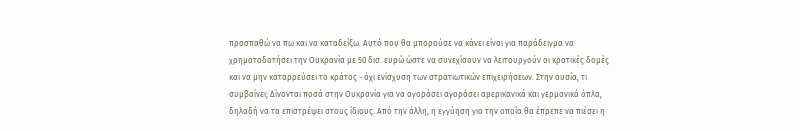προσπαθώ να πω και να καταδείξω. Αυτό που θα μπορούσε να κάνει είναι για παράδειγμα να χρηματοδοτήσει την Ουκρανία με 50 δισ. ευρώ ώστε να συνεχίσουν να λειτουργούν οι κρατικές δομές και να μην καταρρεύσει το κράτος - όχι ενίσχυση των στρατιωτικών επιχειρήσεων. Στην ουσία, τι συμβαίνει; Δίνονται ποσά στην Ουκρανία για να αγοράσει αγοράσει αμερικανικά και γερμανικά όπλα, δηλαδή να τα επιστρέψει στους ίδιους. Από την άλλη, η εγγύηση για την οποία θα έπρεπε να πιέσει η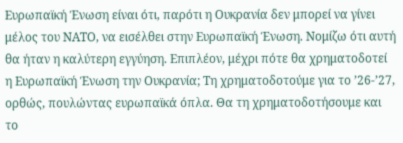Ευρωπαϊκή Ένωση είναι ότι, παρότι η Ουκρανία δεν μπορεί να γίνει μέλος του ΝΑΤΟ, να εισέλθει στην Ευρωπαϊκή Ένωση. Νομίζω ότι αυτή θα ήταν η καλύτερη εγγύηση. Επιπλέον, μέχρι πότε θα χρηματοδοτεί η Ευρωπαϊκή Ένωση την Ουκρανία; Τη χρηματοδοτούμε για το ’26-’27, ορθώς, πουλώντας ευρωπαϊκά όπλα. Θα τη χρηματοδοτήσουμε και το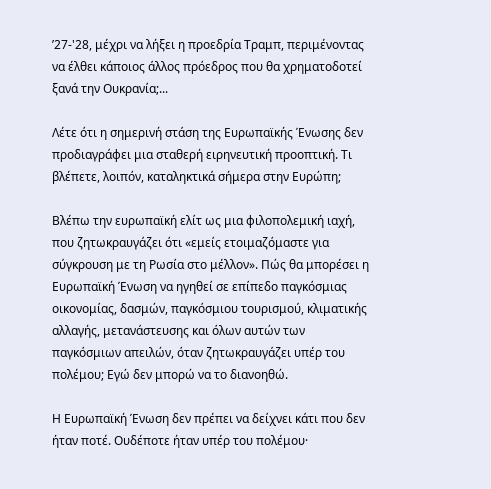’27-'28, μέχρι να λήξει η προεδρία Τραμπ, περιμένοντας να έλθει κάποιος άλλος πρόεδρος που θα χρηματοδοτεί ξανά την Ουκρανία;...

Λέτε ότι η σημερινή στάση της Ευρωπαϊκής Ένωσης δεν προδιαγράφει μια σταθερή ειρηνευτική προοπτική. Τι βλέπετε, λοιπόν, καταληκτικά σήμερα στην Ευρώπη;

Βλέπω την ευρωπαϊκή ελίτ ως μια φιλοπολεμική ιαχή, που ζητωκραυγάζει ότι «εμείς ετοιμαζόμαστε για σύγκρουση με τη Ρωσία στο μέλλον». Πώς θα μπορέσει η Ευρωπαϊκή Ένωση να ηγηθεί σε επίπεδο παγκόσμιας οικονομίας, δασμών, παγκόσμιου τουρισμού, κλιματικής αλλαγής, μετανάστευσης και όλων αυτών των παγκόσμιων απειλών, όταν ζητωκραυγάζει υπέρ του πολέμου; Εγώ δεν μπορώ να το διανοηθώ.

Η Ευρωπαϊκή Ένωση δεν πρέπει να δείχνει κάτι που δεν ήταν ποτέ. Ουδέποτε ήταν υπέρ του πολέμου·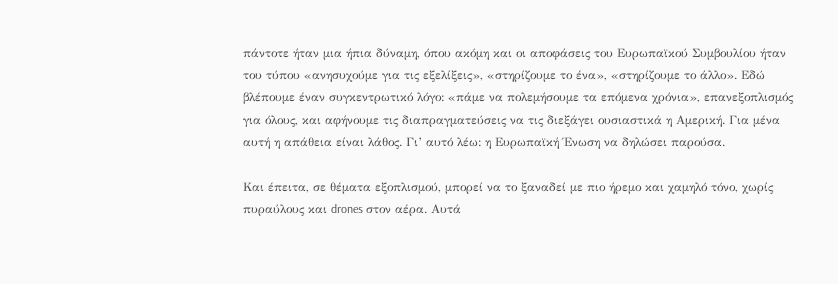πάντοτε ήταν μια ήπια δύναμη, όπου ακόμη και οι αποφάσεις του Ευρωπαϊκού Συμβουλίου ήταν του τύπου «ανησυχούμε για τις εξελίξεις», «στηρίζουμε το ένα», «στηρίζουμε το άλλο». Εδώ βλέπουμε έναν συγκεντρωτικό λόγο: «πάμε να πολεμήσουμε τα επόμενα χρόνια», επανεξοπλισμός για όλους, και αφήνουμε τις διαπραγματεύσεις να τις διεξάγει ουσιαστικά η Αμερική. Για μένα αυτή η απάθεια είναι λάθος. Γι’ αυτό λέω: η Ευρωπαϊκή Ένωση να δηλώσει παρούσα.

Και έπειτα, σε θέματα εξοπλισμού, μπορεί να το ξαναδεί με πιο ήρεμο και χαμηλό τόνο, χωρίς πυραύλους και drones στον αέρα. Αυτά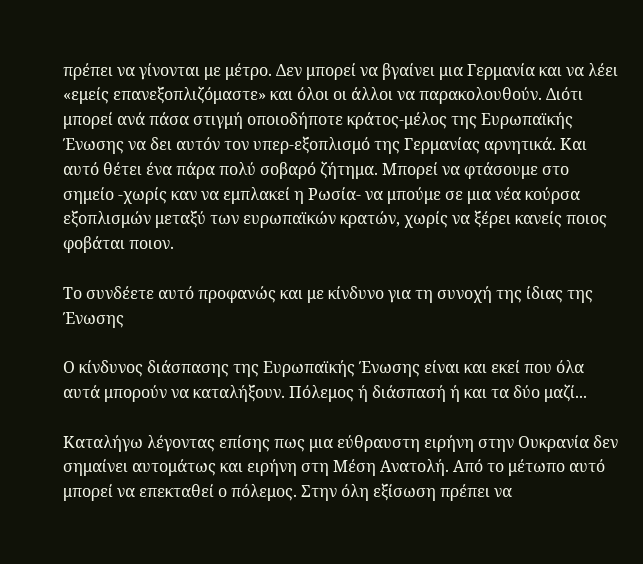πρέπει να γίνονται με μέτρο. Δεν μπορεί να βγαίνει μια Γερμανία και να λέει «εμείς επανεξοπλιζόμαστε» και όλοι οι άλλοι να παρακολουθούν. Διότι μπορεί ανά πάσα στιγμή οποιοδήποτε κράτος-μέλος της Ευρωπαϊκής Ένωσης να δει αυτόν τον υπερ-εξοπλισμό της Γερμανίας αρνητικά. Και αυτό θέτει ένα πάρα πολύ σοβαρό ζήτημα. Μπορεί να φτάσουμε στο σημείο -χωρίς καν να εμπλακεί η Ρωσία- να μπούμε σε μια νέα κούρσα εξοπλισμών μεταξύ των ευρωπαϊκών κρατών, χωρίς να ξέρει κανείς ποιος φοβάται ποιον.

Το συνδέετε αυτό προφανώς και με κίνδυνο για τη συνοχή της ίδιας της Ένωσης

Ο κίνδυνος διάσπασης της Ευρωπαϊκής Ένωσης είναι και εκεί που όλα αυτά μπορούν να καταλήξουν. Πόλεμος ή διάσπασή ή και τα δύο μαζί...

Καταλήγω λέγοντας επίσης πως μια εύθραυστη ειρήνη στην Ουκρανία δεν σημαίνει αυτομάτως και ειρήνη στη Μέση Ανατολή. Από το μέτωπο αυτό μπορεί να επεκταθεί ο πόλεμος. Στην όλη εξίσωση πρέπει να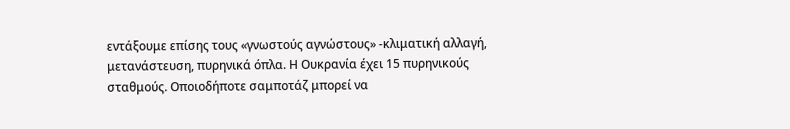εντάξουμε επίσης τους «γνωστούς αγνώστους» -κλιματική αλλαγή, μετανάστευση, πυρηνικά όπλα. Η Ουκρανία έχει 15 πυρηνικούς σταθμούς. Οποιοδήποτε σαμποτάζ μπορεί να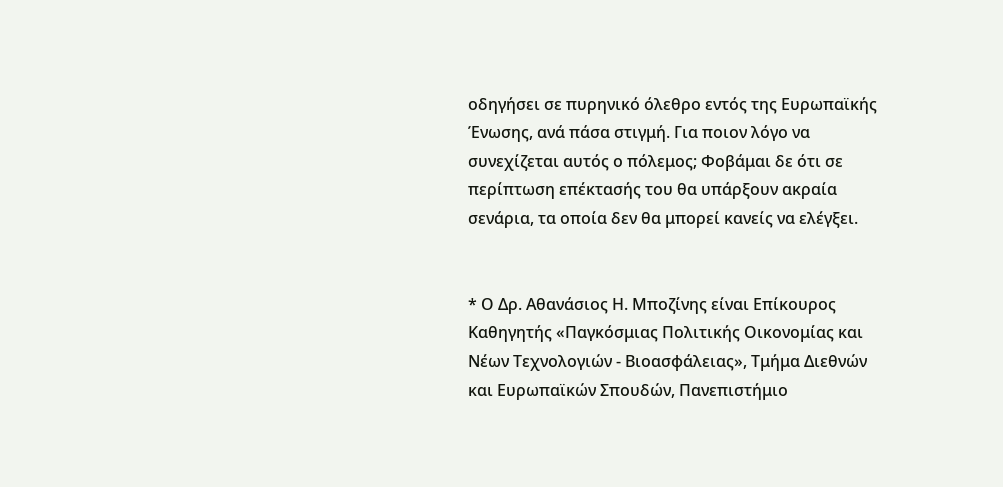οδηγήσει σε πυρηνικό όλεθρο εντός της Ευρωπαϊκής Ένωσης, ανά πάσα στιγμή. Για ποιον λόγο να συνεχίζεται αυτός ο πόλεμος; Φοβάμαι δε ότι σε περίπτωση επέκτασής του θα υπάρξουν ακραία σενάρια, τα οποία δεν θα μπορεί κανείς να ελέγξει.


* Ο Δρ. Αθανάσιος Η. Μποζίνης είναι Επίκουρος Καθηγητής «Παγκόσμιας Πολιτικής Οικονομίας και Νέων Τεχνολογιών - Βιοασφάλειας», Τμήμα Διεθνών και Ευρωπαϊκών Σπουδών, Πανεπιστήμιο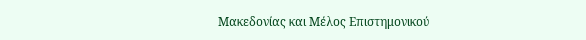Μακεδονίας και Μέλος Επιστημονικού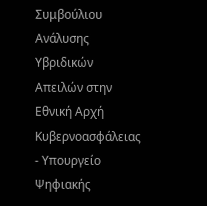Συμβούλιου Ανάλυσης Υβριδικών Απειλών στην Εθνική Αρχή Κυβερνοασφάλειας - Υπουργείο Ψηφιακής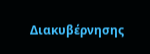Διακυβέρνησης